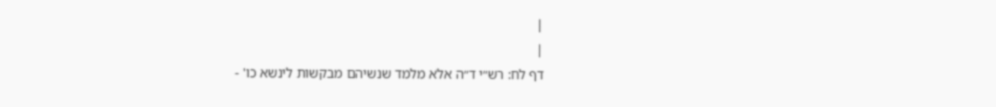|
|
דף לח: רש״י ד״ה אלא מלמד שנשיהם מבקשות לינשא כו' -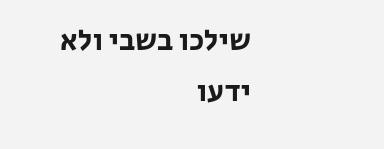שילכו בשבי ולא ידעו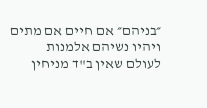״בניהם״ אם חיים אם מתים ויהיו נשיהם אלמנות לעולם שאין ב"ד מניחין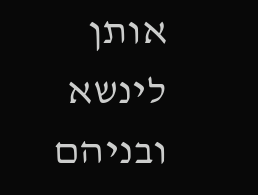אותן לינשא ובניהם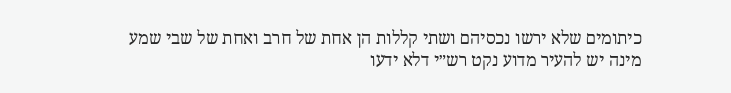כיתומים שלא ירשו נכסיהם ושתי קללות הן אחת של חרב ואחת של שבי שמע מינה יש להעיר מדוע נקט רש״י דלא ידעו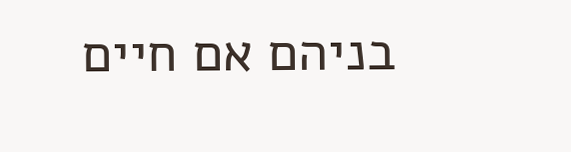בניהם אם חיים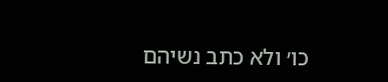כו׳ ולא כתב נשיהם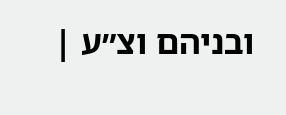ובניהם וצ״ע |